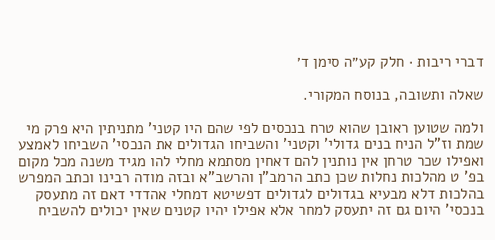דברי ריבות · חלק קע״ה סימן ד׳

שאלה ותשובה, בנוסח המקורי.

ולמה שטוען ראובן שהוא טרח בנכסים לפי שהם היו קטני' מתניתין היא פרק מי שמת וז"ל הניח בנים גדולי' וקטני' והשביחו הגדולים את הנכסי' השביחו לאמצע ואפילו שכר טרחן אין נותנין להם דאחין מסתמא מחלי להו מגיד משנה מכל מקום בפ' ט מהלכות נחלות שכן כתב הרמב"ן והרשב"א ובזה מודה רבינו וכתב המפרש בהלכות דלא מבעיא בגדולים לגדולים דפשיטא דמחלי אהדדי דאם זה מתעסק בנכסי' היום גם זה יתעסק למחר אלא אפילו יהיו קטנים שאין יכולים להשביח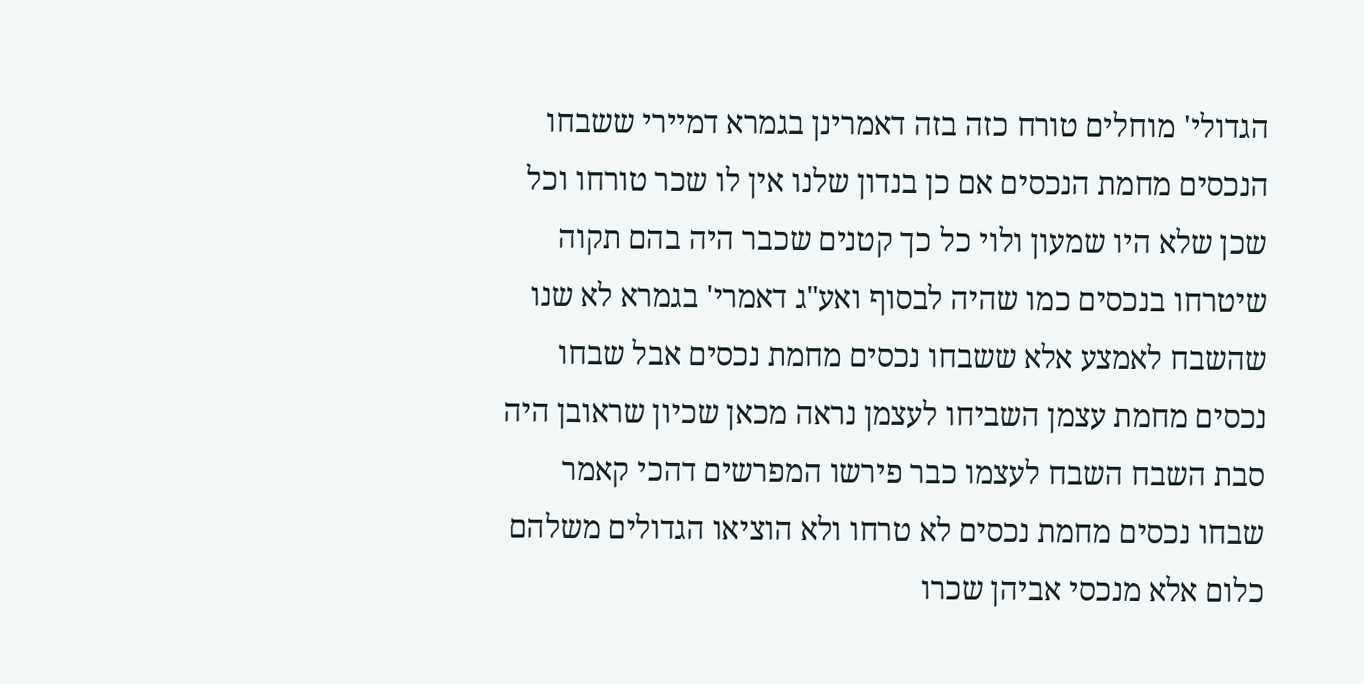הגדולי' מוחלים טורח כזה בזה דאמרינן בגמרא דמיירי ששבחו הנכסים מחמת הנכסים אם כן בנדון שלנו אין לו שכר טורחו וכל שכן שלא היו שמעון ולוי כל כך קטנים שכבר היה בהם תקוה שיטרחו בנכסים כמו שהיה לבסוף ואע"ג דאמרי' בגמרא לא שנו שהשבח לאמצע אלא ששבחו נכסים מחמת נכסים אבל שבחו נכסים מחמת עצמן השביחו לעצמן נראה מכאן שכיון שראובן היה סבת השבח השבח לעצמו כבר פירשו המפרשים דהכי קאמר שבחו נכסים מחמת נכסים לא טרחו ולא הוציאו הגדולים משלהם כלום אלא מנכסי אביהן שכרו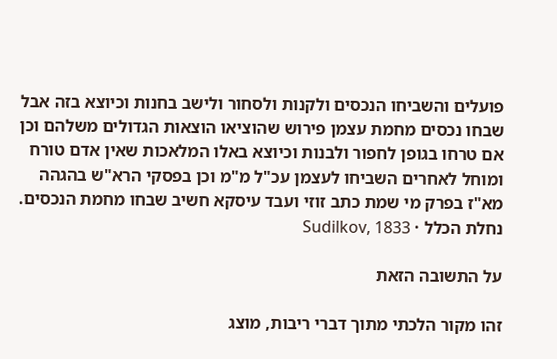פועלים והשביחו הנכסים ולקנות ולסחור ולישב בחנות וכיוצא בזה אבל שבחו נכסים מחמת עצמן פירוש שהוציאו הוצאות הגדולים משלהם וכן אם טרחו בגופן לחפור ולבנות וכיוצא באלו המלאכות שאין אדם טורח ומוחל לאחרים השביחו לעצמן עכ"ל מ"מ וכן בפסקי הרא"ש בהגהה מא"ז בפרק מי שמת כתב זוזי ועבד עיסקא חשיב שבחו מחמת הנכסים.
נחלת הכלל · Sudilkov, 1833

על התשובה הזאת

זהו מקור הלכתי מתוך דברי ריבות, מוצג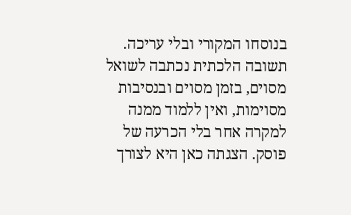בנוסחו המקורי ובלי עריכה. תשובה הלכתית נכתבה לשואל מסוים, בזמן מסוים ובנסיבות מסוימות, ואין ללמוד ממנה למקרה אחר בלי הכרעה של פוסק. הצגתה כאן היא לצורך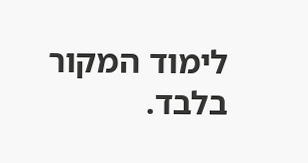לימוד המקור בלבד.